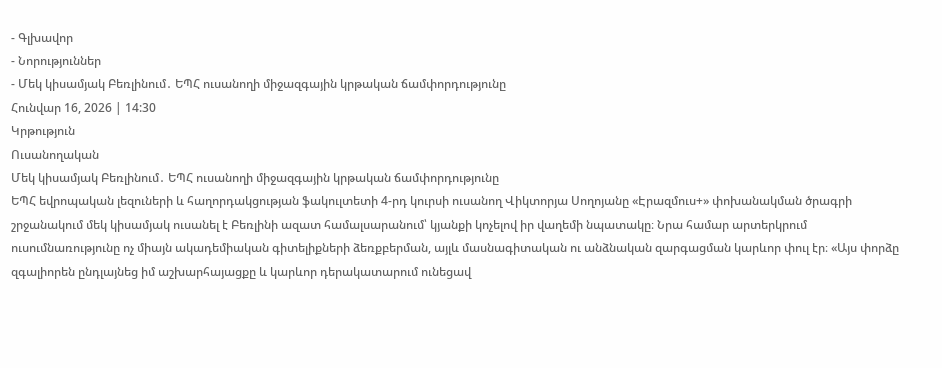- Գլխավոր
- Նորություններ
- Մեկ կիսամյակ Բեռլինում․ ԵՊՀ ուսանողի միջազգային կրթական ճամփորդությունը
Հունվար 16, 2026 | 14:30
Կրթություն
Ուսանողական
Մեկ կիսամյակ Բեռլինում․ ԵՊՀ ուսանողի միջազգային կրթական ճամփորդությունը
ԵՊՀ եվրոպական լեզուների և հաղորդակցության ֆակուլտետի 4-րդ կուրսի ուսանող Վիկտորյա Սողոյանը «Էրազմուս+» փոխանակման ծրագրի շրջանակում մեկ կիսամյակ ուսանել է Բեռլինի ազատ համալսարանում՝ կյանքի կոչելով իր վաղեմի նպատակը։ Նրա համար արտերկրում ուսումնառությունը ոչ միայն ակադեմիական գիտելիքների ձեռքբերման, այլև մասնագիտական ու անձնական զարգացման կարևոր փուլ էր։ «Այս փորձը զգալիորեն ընդլայնեց իմ աշխարհայացքը և կարևոր դերակատարում ունեցավ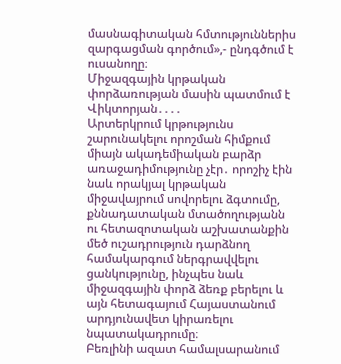մասնագիտական հմտություններիս զարգացման գործում»,- ընդգծում է ուսանողը։
Միջազգային կրթական փորձառության մասին պատմում է Վիկտորյան․․․․
Արտերկրում կրթությունս շարունակելու որոշման հիմքում միայն ակադեմիական բարձր առաջադիմությունը չէր․ որոշիչ էին նաև որակյալ կրթական միջավայրում սովորելու ձգտումը, քննադատական մտածողությանն ու հետազոտական աշխատանքին մեծ ուշադրություն դարձնող համակարգում ներգրավվելու ցանկությունը, ինչպես նաև միջազգային փորձ ձեռք բերելու և այն հետագայում Հայաստանում արդյունավետ կիրառելու նպատակադրումը։
Բեռլինի ազատ համալսարանում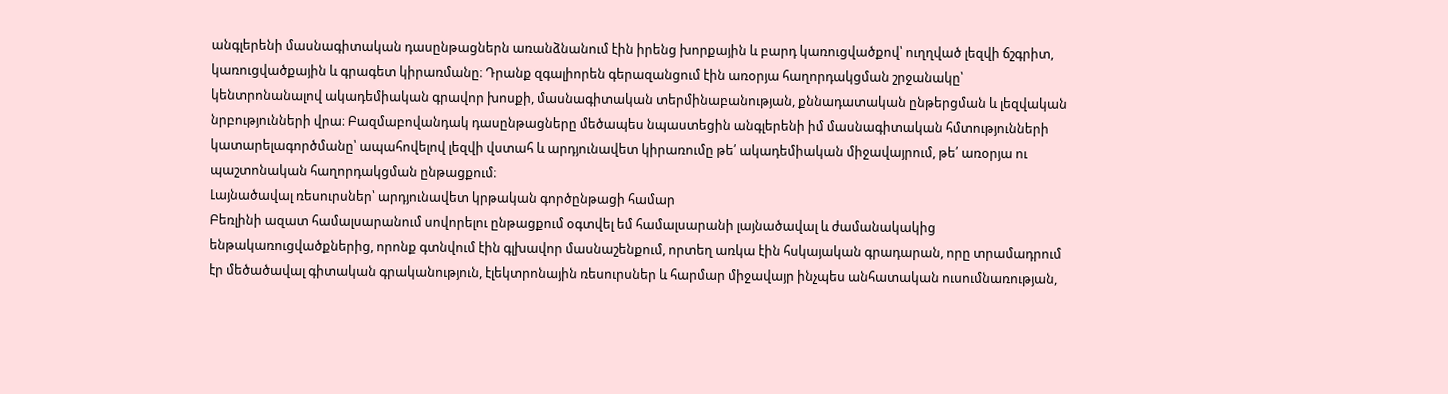անգլերենի մասնագիտական դասընթացներն առանձնանում էին իրենց խորքային և բարդ կառուցվածքով՝ ուղղված լեզվի ճշգրիտ, կառուցվածքային և գրագետ կիրառմանը։ Դրանք զգալիորեն գերազանցում էին առօրյա հաղորդակցման շրջանակը՝ կենտրոնանալով ակադեմիական գրավոր խոսքի, մասնագիտական տերմինաբանության, քննադատական ընթերցման և լեզվական նրբությունների վրա։ Բազմաբովանդակ դասընթացները մեծապես նպաստեցին անգլերենի իմ մասնագիտական հմտությունների կատարելագործմանը՝ ապահովելով լեզվի վստահ և արդյունավետ կիրառումը թե՛ ակադեմիական միջավայրում, թե՛ առօրյա ու պաշտոնական հաղորդակցման ընթացքում։
Լայնածավալ ռեսուրսներ՝ արդյունավետ կրթական գործընթացի համար
Բեռլինի ազատ համալսարանում սովորելու ընթացքում օգտվել եմ համալսարանի լայնածավալ և ժամանակակից ենթակառուցվածքներից, որոնք գտնվում էին գլխավոր մասնաշենքում, որտեղ առկա էին հսկայական գրադարան, որը տրամադրում էր մեծածավալ գիտական գրականություն, էլեկտրոնային ռեսուրսներ և հարմար միջավայր ինչպես անհատական ուսումնառության,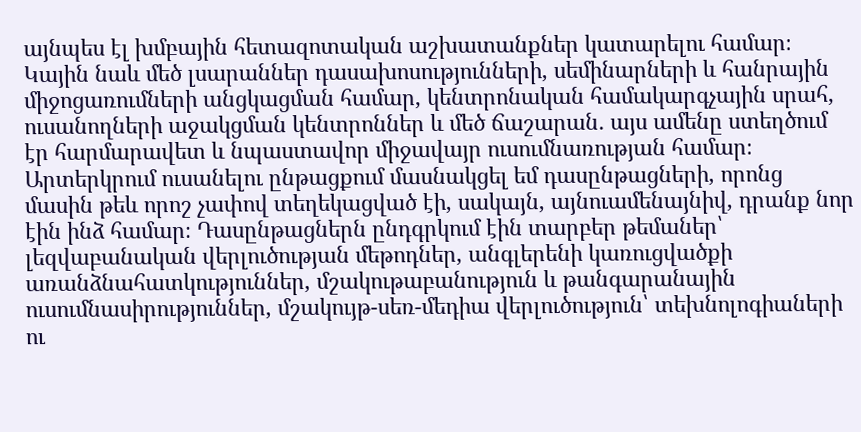այնպես էլ խմբային հետազոտական աշխատանքներ կատարելու համար։ Կային նաև մեծ լսարաններ դասախոսությունների, սեմինարների և հանրային միջոցառումների անցկացման համար, կենտրոնական համակարգչային սրահ, ուսանողների աջակցման կենտրոններ և մեծ ճաշարան․ այս ամենը ստեղծում էր հարմարավետ և նպաստավոր միջավայր ուսումնառության համար։
Արտերկրում ուսանելու ընթացքում մասնակցել եմ դասընթացների, որոնց մասին թեև որոշ չափով տեղեկացված էի, սակայն, այնուամենայնիվ, դրանք նոր էին ինձ համար։ Դասընթացներն ընդգրկում էին տարբեր թեմաներ՝ լեզվաբանական վերլուծության մեթոդներ, անգլերենի կառուցվածքի առանձնահատկություններ, մշակութաբանություն և թանգարանային ուսումնասիրություններ, մշակույթ-սեռ-մեդիա վերլուծություն՝ տեխնոլոգիաների ու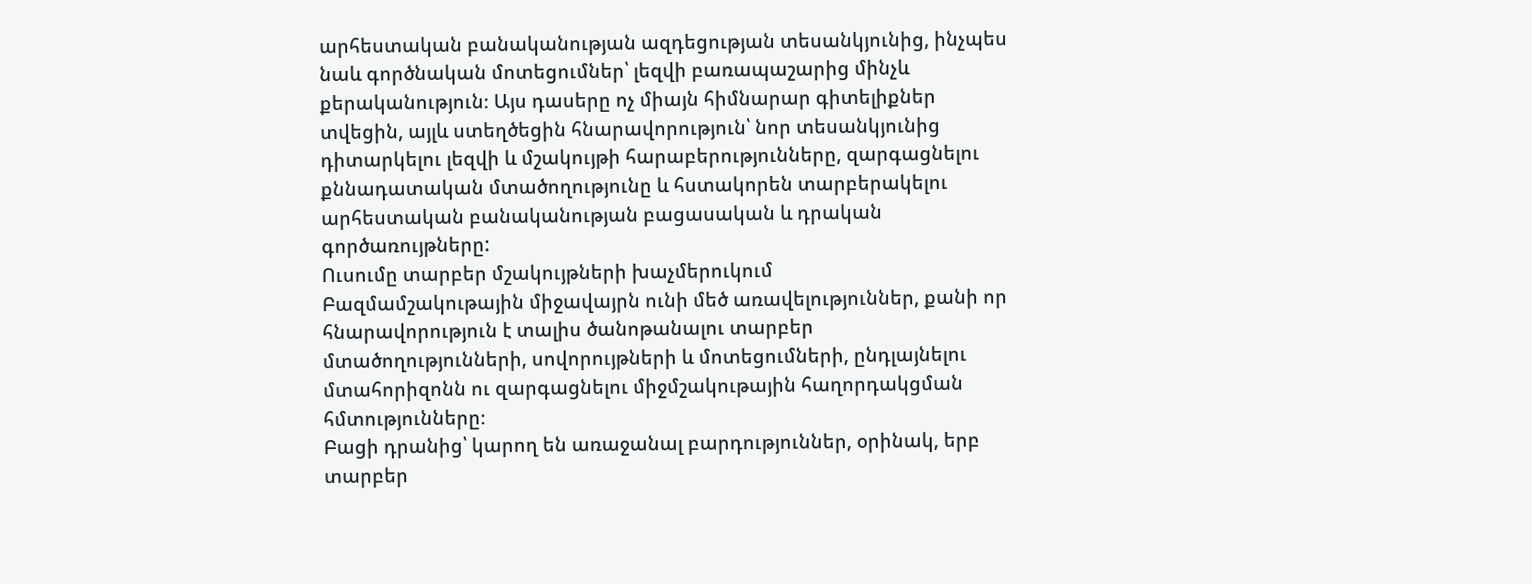արհեստական բանականության ազդեցության տեսանկյունից, ինչպես նաև գործնական մոտեցումներ՝ լեզվի բառապաշարից մինչև քերականություն։ Այս դասերը ոչ միայն հիմնարար գիտելիքներ տվեցին, այլև ստեղծեցին հնարավորություն՝ նոր տեսանկյունից դիտարկելու լեզվի և մշակույթի հարաբերությունները, զարգացնելու քննադատական մտածողությունը և հստակորեն տարբերակելու արհեստական բանականության բացասական և դրական գործառույթները:
Ուսումը տարբեր մշակույթների խաչմերուկում
Բազմամշակութային միջավայրն ունի մեծ առավելություններ, քանի որ հնարավորություն է տալիս ծանոթանալու տարբեր մտածողությունների, սովորույթների և մոտեցումների, ընդլայնելու մտահորիզոնն ու զարգացնելու միջմշակութային հաղորդակցման հմտությունները։
Բացի դրանից՝ կարող են առաջանալ բարդություններ, օրինակ, երբ տարբեր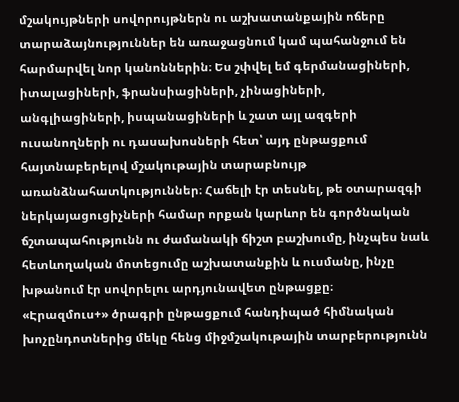մշակույթների սովորույթներն ու աշխատանքային ոճերը տարաձայնություններ են առաջացնում կամ պահանջում են հարմարվել նոր կանոններին։ Ես շփվել եմ գերմանացիների, իտալացիների, ֆրանսիացիների, չինացիների, անգլիացիների, իսպանացիների և շատ այլ ազգերի ուսանողների ու դասախոսների հետ՝ այդ ընթացքում հայտնաբերելով մշակութային տարաբնույթ առանձնահատկություններ։ Հաճելի էր տեսնել, թե օտարազգի ներկայացուցիչների համար որքան կարևոր են գործնական ճշտապահությունն ու ժամանակի ճիշտ բաշխումը, ինչպես նաև հետևողական մոտեցումը աշխատանքին և ուսմանը, ինչը խթանում էր սովորելու արդյունավետ ընթացքը։
«Էրազմուս+» ծրագրի ընթացքում հանդիպած հիմնական խոչընդոտներից մեկը հենց միջմշակութային տարբերությունն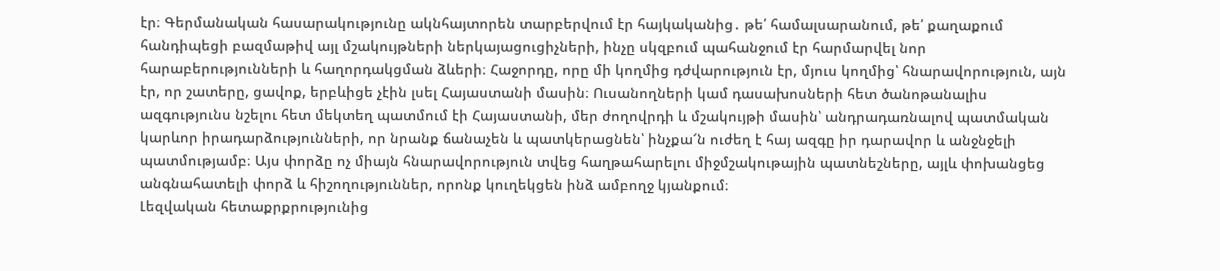էր։ Գերմանական հասարակությունը ակնհայտորեն տարբերվում էր հայկականից․ թե՛ համալսարանում, թե՛ քաղաքում հանդիպեցի բազմաթիվ այլ մշակույթների ներկայացուցիչների, ինչը սկզբում պահանջում էր հարմարվել նոր հարաբերությունների և հաղորդակցման ձևերի։ Հաջորդը, որը մի կողմից դժվարություն էր, մյուս կողմից՝ հնարավորություն, այն էր, որ շատերը, ցավոք, երբևիցե չէին լսել Հայաստանի մասին։ Ուսանողների կամ դասախոսների հետ ծանոթանալիս ազգությունս նշելու հետ մեկտեղ պատմում էի Հայաստանի, մեր ժողովրդի և մշակույթի մասին՝ անդրադառնալով պատմական կարևոր իրադարձությունների, որ նրանք ճանաչեն և պատկերացնեն՝ ինչքա՜ն ուժեղ է հայ ազգը իր դարավոր և անջնջելի պատմությամբ։ Այս փորձը ոչ միայն հնարավորություն տվեց հաղթահարելու միջմշակութային պատնեշները, այլև փոխանցեց անգնահատելի փորձ և հիշողություններ, որոնք կուղեկցեն ինձ ամբողջ կյանքում։
Լեզվական հետաքրքրությունից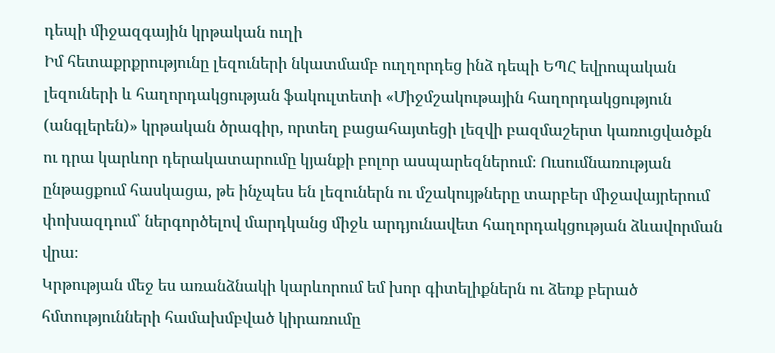դեպի միջազգային կրթական ուղի
Իմ հետաքրքրությունը լեզուների նկատմամբ ուղղորդեց ինձ դեպի ԵՊՀ եվրոպական լեզուների և հաղորդակցության ֆակուլտետի «Միջմշակութային հաղորդակցություն (անգլերեն)» կրթական ծրագիր, որտեղ բացահայտեցի լեզվի բազմաշերտ կառուցվածքն ու դրա կարևոր դերակատարումը կյանքի բոլոր ասպարեզներում։ Ուսումնառության ընթացքում հասկացա, թե ինչպես են լեզուներն ու մշակույթները տարբեր միջավայրերում փոխազդում՝ ներգործելով մարդկանց միջև արդյունավետ հաղորդակցության ձևավորման վրա։
Կրթության մեջ ես առանձնակի կարևորում եմ խոր գիտելիքներն ու ձեռք բերած հմտությունների համախմբված կիրառումը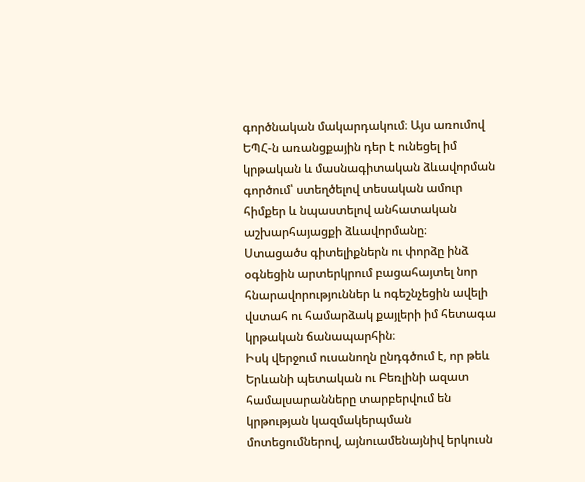գործնական մակարդակում։ Այս առումով ԵՊՀ-ն առանցքային դեր է ունեցել իմ կրթական և մասնագիտական ձևավորման գործում՝ ստեղծելով տեսական ամուր հիմքեր և նպաստելով անհատական աշխարհայացքի ձևավորմանը։
Ստացածս գիտելիքներն ու փորձը ինձ օգնեցին արտերկրում բացահայտել նոր հնարավորություններ և ոգեշնչեցին ավելի վստահ ու համարձակ քայլերի իմ հետագա կրթական ճանապարհին։
Իսկ վերջում ուսանողն ընդգծում է, որ թեև Երևանի պետական ու Բեռլինի ազատ համալսարանները տարբերվում են կրթության կազմակերպման մոտեցումներով, այնուամենայնիվ երկուսն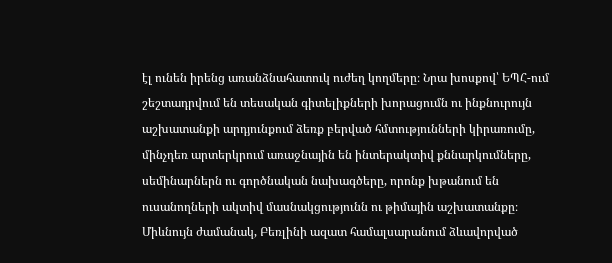էլ ունեն իրենց առանձնահատուկ ուժեղ կողմերը։ Նրա խոսքով՝ ԵՊՀ-ում շեշտադրվում են տեսական գիտելիքների խորացումն ու ինքնուրույն աշխատանքի արդյունքում ձեռք բերված հմտությունների կիրառումը, մինչդեռ արտերկրում առաջնային են ինտերակտիվ քննարկումները, սեմինարներն ու գործնական նախագծերը, որոնք խթանում են ուսանողների ակտիվ մասնակցությունն ու թիմային աշխատանքը։ Միևնույն ժամանակ, Բեռլինի ազատ համալսարանում ձևավորված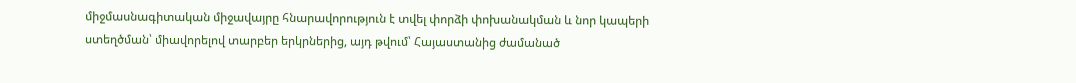միջմասնագիտական միջավայրը հնարավորություն է տվել փորձի փոխանակման և նոր կապերի ստեղծման՝ միավորելով տարբեր երկրներից, այդ թվում՝ Հայաստանից ժամանած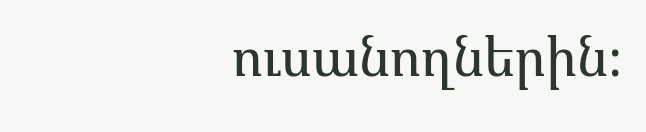ուսանողներին։